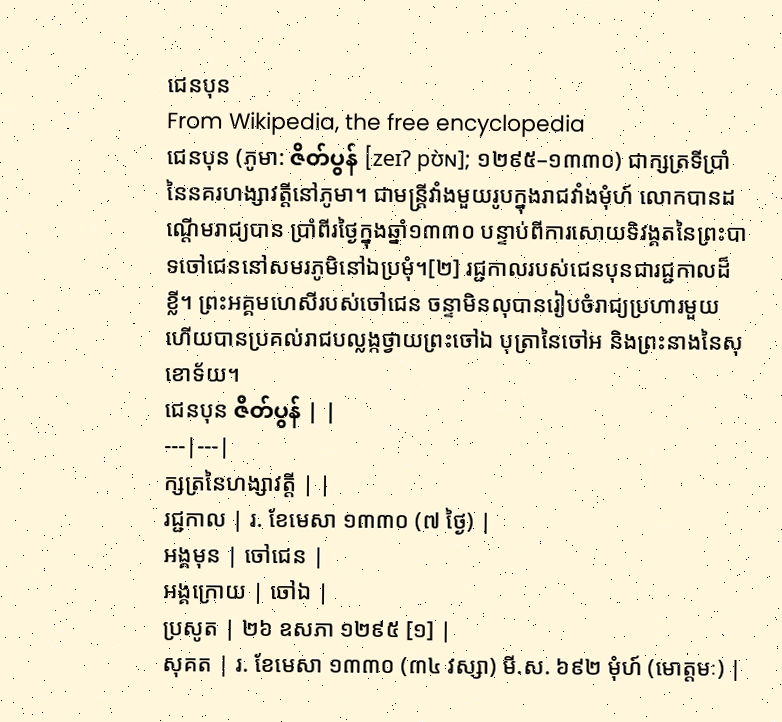ជេនបុន
From Wikipedia, the free encyclopedia
ជេនបុន (ភូមា: ဇိတ်ပွန် [zeɪʔ pʊ̀ɴ]; ១២៩៥–១៣៣០) ជាក្សត្រទីប្រាំនៃនគរហង្សាវត្តីនៅភូមា។ ជាមន្ត្រីវាំងមួយរូបក្នុងរាជវាំងមុំហ៍ លោកបានដណ្ដើមរាជ្យបាន ប្រាំពីរថ្ងៃក្នុងឆ្នាំ១៣៣០ បន្ទាប់ពីការសោយទិវង្គតនៃព្រះបាទចៅជេននៅសមរភូមិនៅឯប្រមុំ។[២] រជ្ជកាលរបស់ជេនបុនជារជ្ជកាលដ៏ខ្លី។ ព្រះអគ្គមហេសីរបស់ចៅជេន ចន្ទាមិនលុបានរៀបចំរាជ្យប្រហារមួយ ហើយបានប្រគល់រាជបល្លង្កថ្វាយព្រះចៅឯ បុត្រានៃចៅអ និងព្រះនាងនៃសុខោទ័យ។
ជេនបុន ဇိတ်ပွန် | |
---|---|
ក្សត្រនៃហង្សាវត្តី | |
រជ្ជកាល | រ. ខែមេសា ១៣៣០ (៧ ថ្ងៃ) |
អង្គមុន | ចៅជេន |
អង្គក្រោយ | ចៅឯ |
ប្រសូត | ២៦ ឧសភា ១២៩៥ [១] |
សុគត | រ. ខែមេសា ១៣៣០ (៣៤ វស្សា) មី.ស. ៦៩២ មុំហ៍ (មោត្តមៈ) |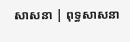សាសនា | ពុទ្ធសាសនា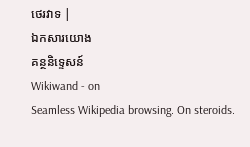ថេរវាទ |
ឯកសារយោង
គន្ថនិទ្ទេសន៍
Wikiwand - on
Seamless Wikipedia browsing. On steroids.